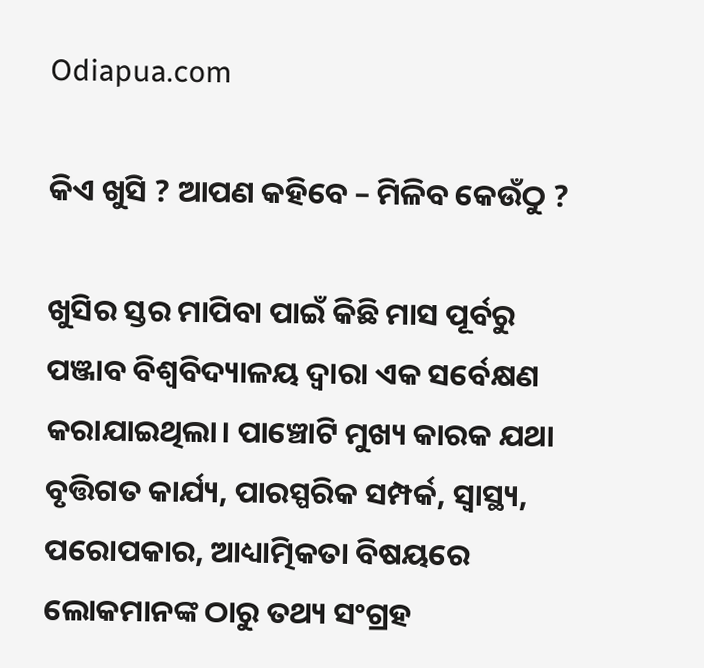Odiapua.com

କିଏ ଖୁସି ? ଆପଣ କହିବେ – ମିଳିବ କେଉଁଠୁ ?

ଖୁସିର ସ୍ତର ମାପିବା ପାଇଁ କିଛି ମାସ ପୂର୍ବରୁ ପଞ୍ଜାବ ବିଶ୍ୱବିଦ୍ୟାଳୟ ଦ୍ୱାରା ଏକ ସର୍ବେକ୍ଷଣ କରାଯାଇଥିଲା। ପାଞ୍ଚୋଟି ମୁଖ୍ୟ କାରକ ଯଥା ବୃତ୍ତିଗତ କାର୍ଯ୍ୟ, ପାରସ୍ପରିକ ସମ୍ପର୍କ, ସ୍ୱାସ୍ଥ୍ୟ, ପରୋପକାର, ଆଧ୍ୟାତ୍ମିକତା ବିଷୟରେ ଲୋକମାନଙ୍କ ଠାରୁ ତଥ୍ୟ ସଂଗ୍ରହ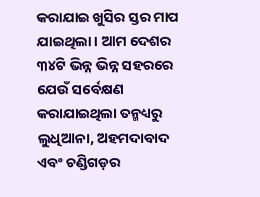କରାଯାଇ ଖୁସିର ସ୍ତର ମାପ ଯାଇଥିଲା। ଆମ ଦେଶର ୩୪ଟି ଭିନ୍ନ ଭିନ୍ନ ସହରରେ ଯେଉଁ ସର୍ବେକ୍ଷଣ କରାଯାଇଥିଲା ତନ୍ମଧ୍ୟରୁ ଲୁଧିଆନା, ଅହମଦାବାଦ ଏବଂ ଚଣ୍ଡିଗଡ଼ର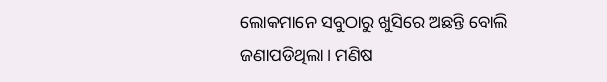ଲୋକମାନେ ସବୁଠାରୁ ଖୁସିରେ ଅଛନ୍ତି ବୋଲି ଜଣାପଡିଥିଲା। ମଣିଷ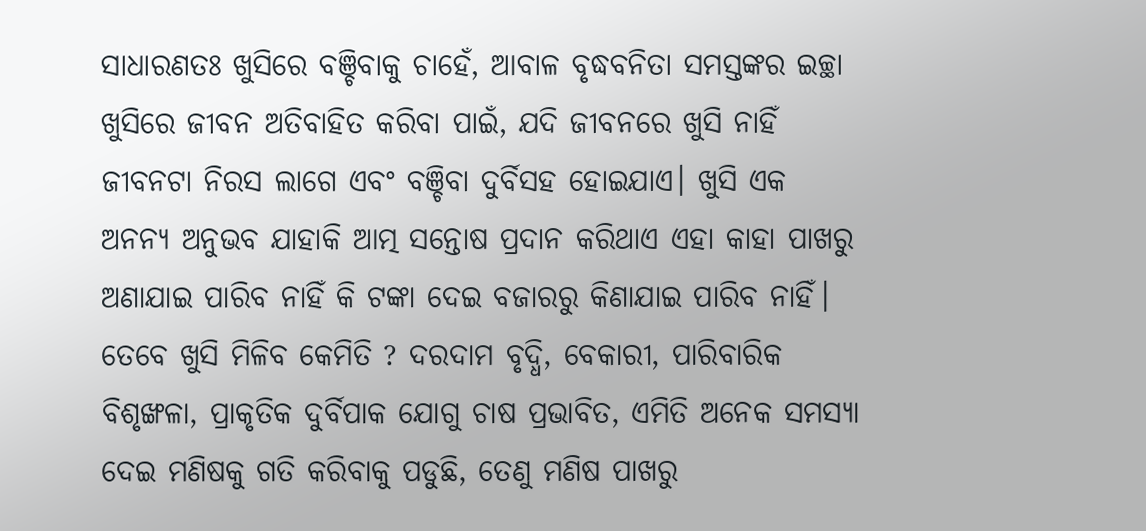ସାଧାରଣତଃ ଖୁସିରେ ବଞ୍ଚିବାକୁ ଚାହେଁ, ଆବାଳ ବୃଦ୍ଧବନିତା ସମସ୍ତଙ୍କର ଇଚ୍ଛା ଖୁସିରେ ଜୀବନ ଅତିବାହିତ କରିବା ପାଇଁ, ଯଦି ଜୀବନରେ ଖୁସି ନାହିଁ ଜୀବନଟା ନିରସ ଲାଗେ ଏବଂ ବଞ୍ଚିବା ଦୁର୍ବିସହ ହୋଇଯାଏ। ଖୁସି ଏକ ଅନନ୍ୟ ଅନୁଭବ ଯାହାକି ଆତ୍ମ ସନ୍ତୋଷ ପ୍ରଦାନ କରିଥାଏ ଏହା କାହା ପାଖରୁ ଅଣାଯାଇ ପାରିବ ନାହିଁ କି ଟଙ୍କା ଦେଇ ବଜାରରୁ କିଣାଯାଇ ପାରିବ ନାହିଁ। ତେବେ ଖୁସି ମିଳିବ କେମିତି ? ଦରଦାମ ବୃଦ୍ଧି, ବେକାରୀ, ପାରିବାରିକ ବିଶୃଙ୍ଖଳା, ପ୍ରାକୃତିକ ଦୁର୍ବିପାକ ଯୋଗୁ ଚାଷ ପ୍ରଭାବିତ, ଏମିତି ଅନେକ ସମସ୍ୟା ଦେଇ ମଣିଷକୁ ଗତି କରିବାକୁ ପଡୁଛି, ତେଣୁ ମଣିଷ ପାଖରୁ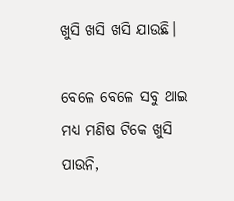ଖୁସି ଖସି ଖସି ଯାଉଛି।

ବେଳେ ବେଳେ ସବୁ ଥାଇ ମଧ୍ୟ ମଣିଷ ଟିକେ ଖୁସି ପାଉନି,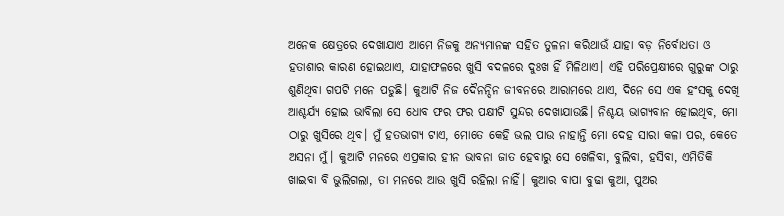ଅନେକ କ୍ଷେତ୍ରରେ ଦେଖାଯାଏ ଆମେ ନିଜକୁ ଅନ୍ୟମାନଙ୍କ ସହିତ ତୁଳନା କରିଥାଉଁ ଯାହା ବଡ଼ ନିର୍ବୋଧତା ଓ ହତାଶାର କାରଣ ହୋଇଥାଏ, ଯାହାଫଳରେ ଖୁସି ବଦଳରେ ଦୁଃଖ ହିଁ ମିଳିଥାଏ। ଏହି ପରିପ୍ରେକ୍ଷୀରେ ଗୁରୁଙ୍କ ଠାରୁ ଶୁଣିଥିବା ଗପଟି ମନେ ପଡୁଛି। କୁଆଟି ନିଜ ଦୈନନ୍ଦିନ ଜୀବନରେ ଆରାମରେ ଥାଏ, ଦିନେ ସେ ଏକ ହଂସକୁ ଦେଖି ଆଶ୍ଚର୍ଯ୍ୟ ହୋଇ ଭାବିଲା ସେ ଧୋବ ଫର ଫର ପକ୍ଷୀଟି ସୁନ୍ଦର ଦେଖାଯାଉଛି। ନିଶ୍ଚୟ ଭାଗ୍ୟବାନ ହୋଇଥିବ, ମୋ ଠାରୁ ଖୁସିରେ ଥିବ। ମୁଁ ହତଭାଗ୍ୟ ଟାଏ, ମୋତେ କେହି ଭଲ ପାଉ ନାହାନ୍ତି ମୋ ଦେହ ସାରା କଳା ପର, କେତେ ଅସନା ମୁଁ। କୁଆଟି ମନରେ ଏପ୍ରକାର ହୀନ ଭାବନା ଜାତ ହେବାରୁ ସେ ଖେଳିବା, ବୁଲିବା, ହସିବା, ଏମିତିକି ଖାଇବା ବି ଭୁଲିଗଲା, ତା ମନରେ ଆଉ ଖୁସି ରହିଲା ନାହିଁ। କୁଆର ବାପା ବୁଢା କୁଆ, ପୁଅର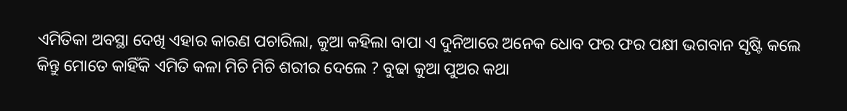ଏମିତିକା ଅବସ୍ଥା ଦେଖି ଏହାର କାରଣ ପଚାରିଲା, କୁଆ କହିଲା ବାପା ଏ ଦୁନିଆରେ ଅନେକ ଧୋବ ଫର ଫର ପକ୍ଷୀ ଭଗବାନ ସୃଷ୍ଟି କଲେ କିନ୍ତୁ ମୋତେ କାହିଁକି ଏମିତି କଳା ମିଚି ମିଚି ଶରୀର ଦେଲେ ? ବୁଢା କୁଆ ପୁଅର କଥା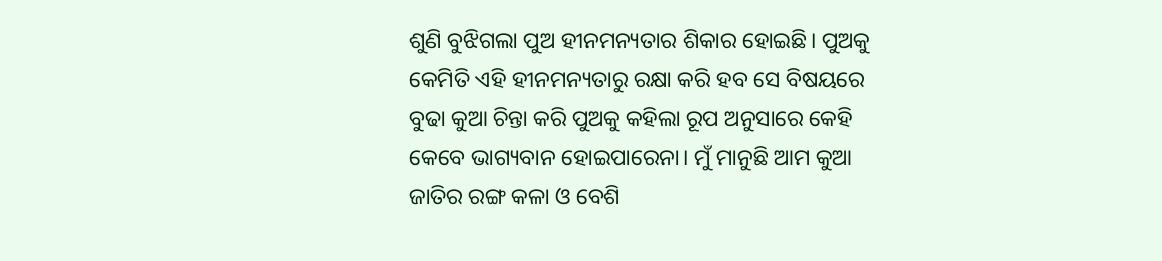ଶୁଣି ବୁଝିଗଲା ପୁଅ ହୀନମନ୍ୟତାର ଶିକାର ହୋଇଛି। ପୁଅକୁ କେମିତି ଏହି ହୀନମନ୍ୟତାରୁ ରକ୍ଷା କରି ହବ ସେ ବିଷୟରେ ବୁଢା କୁଆ ଚିନ୍ତା କରି ପୁଅକୁ କହିଲା ରୂପ ଅନୁସାରେ କେହି କେବେ ଭାଗ୍ୟବାନ ହୋଇପାରେନା। ମୁଁ ମାନୁଛି ଆମ କୁଆ ଜାତିର ରଙ୍ଗ କଳା ଓ ବେଶି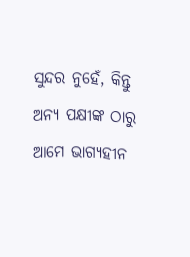ସୁନ୍ଦର ନୁହେଁ, କିନ୍ତୁ ଅନ୍ୟ ପକ୍ଷୀଙ୍କ ଠାରୁ ଆମେ ଭାଗ୍ୟହୀନ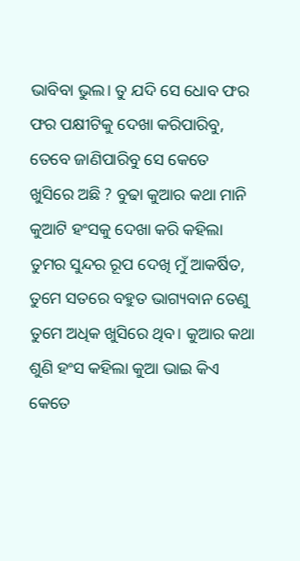ଭାବିବା ଭୁଲ। ତୁ ଯଦି ସେ ଧୋବ ଫର ଫର ପକ୍ଷୀଟିକୁ ଦେଖା କରିପାରିବୁ, ତେବେ ଜାଣିପାରିବୁ ସେ କେତେ ଖୁସିରେ ଅଛି ? ବୁଢା କୁଆର କଥା ମାନି କୁଆଟି ହଂସକୁ ଦେଖା କରି କହିଲା ତୁମର ସୁନ୍ଦର ରୂପ ଦେଖି ମୁଁ ଆକର୍ଷିତ, ତୁମେ ସତରେ ବହୁତ ଭାଗ୍ୟବାନ ତେଣୁ ତୁମେ ଅଧିକ ଖୁସିରେ ଥିବ। କୁଆର କଥା ଶୁଣି ହଂସ କହିଲା କୁଆ ଭାଇ କିଏ କେତେ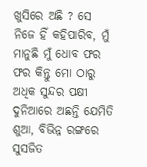ଖୁସିରେ ଅଛି ? ସେ ନିଜେ ହିଁ କହିପାରିବ, ମୁଁ ମାନୁଛି ମୁଁ ଧୋବ ଫର ଫର କିନ୍ତୁ ମୋ ଠାରୁ ଅଧିକ ସୁନ୍ଦର ପକ୍ଷୀ ଦୁନିଆରେ ଅଛନ୍ତି ଯେମିତି ଶୁଆ, ବିଭିନ୍ନ ରଙ୍ଗରେ ସୁସଜିତ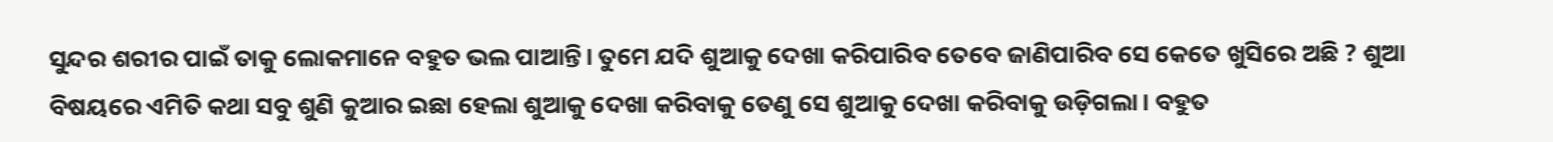ସୁନ୍ଦର ଶରୀର ପାଇଁ ତାକୁ ଲୋକମାନେ ବହୁତ ଭଲ ପାଆନ୍ତି। ତୁମେ ଯଦି ଶୁଆକୁ ଦେଖା କରିପାରିବ ତେବେ ଜାଣିପାରିବ ସେ କେତେ ଖୁସିରେ ଅଛି ? ଶୁଆ ବିଷୟରେ ଏମିତି କଥା ସବୁ ଶୁଣି କୁଆର ଇଛା ହେଲା ଶୁଆକୁ ଦେଖା କରିବାକୁ ତେଣୁ ସେ ଶୁଆକୁ ଦେଖା କରିବାକୁ ଉଡ଼ିଗଲା। ବହୁତ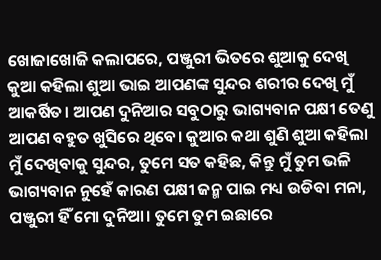ଖୋଜାଖୋଜି କଲାପରେ, ପଞ୍ଜୁରୀ ଭିତରେ ଶୁଆକୁ ଦେଖି କୁଆ କହିଲା ଶୁଆ ଭାଇ ଆପଣଙ୍କ ସୁନ୍ଦର ଶରୀର ଦେଖି ମୁଁ ଆକର୍ଷିତ। ଆପଣ ଦୁନିଆର ସବୁଠାରୁ ଭାଗ୍ୟବାନ ପକ୍ଷୀ ତେଣୁ ଆପଣ ବହୁତ ଖୁସିରେ ଥିବେ। କୁଆର କଥା ଶୁଣି ଶୁଆ କହିଲା ମୁଁ ଦେଖିବାକୁ ସୁନ୍ଦର, ତୁମେ ସତ କହିଛ, କିନ୍ତୁ ମୁଁ ତୁମ ଭଳି ଭାଗ୍ୟବାନ ନୁହେଁ କାରଣ ପକ୍ଷୀ ଜନ୍ମ ପାଇ ମଧ୍ୟ ଉଡିବା ମନା, ପଞ୍ଜୁରୀ ହିଁ ମୋ ଦୁନିଆ। ତୁମେ ତୁମ ଇଛାରେ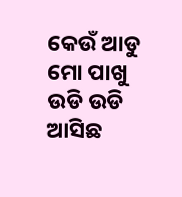କେଉଁ ଆଡୁ ମୋ ପାଖୁ ଉଡି ଉଡି ଆସିଛ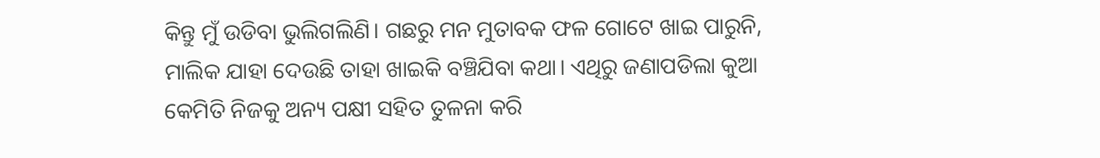କିନ୍ତୁ ମୁଁ ଉଡିବା ଭୁଲିଗଲିଣି। ଗଛରୁ ମନ ମୁତାବକ ଫଳ ଗୋଟେ ଖାଇ ପାରୁନି, ମାଲିକ ଯାହା ଦେଉଛି ତାହା ଖାଇକି ବଞ୍ଚିଯିବା କଥା। ଏଥିରୁ ଜଣାପଡିଲା କୁଆ କେମିତି ନିଜକୁ ଅନ୍ୟ ପକ୍ଷୀ ସହିତ ତୁଳନା କରି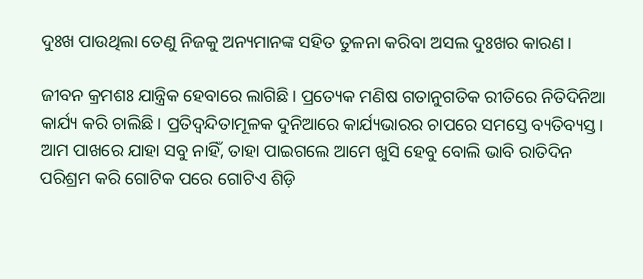ଦୁଃଖ ପାଉଥିଲା ତେଣୁ ନିଜକୁ ଅନ୍ୟମାନଙ୍କ ସହିତ ତୁଳନା କରିବା ଅସଲ ଦୁଃଖର କାରଣ।

ଜୀବନ କ୍ରମଶଃ ଯାନ୍ତ୍ରିକ ହେବାରେ ଲାଗିଛି। ପ୍ରତ୍ୟେକ ମଣିଷ ଗତାନୁଗତିକ ରୀତିରେ ନିତିଦିନିଆ କାର୍ଯ୍ୟ କରି ଚାଲିଛି। ପ୍ରତିଦ୍ବନ୍ଦିତାମୂଳକ ଦୁନିଆରେ କାର୍ଯ୍ୟଭାରର ଚାପରେ ସମସ୍ତେ ବ୍ୟତିବ୍ୟସ୍ତ। ଆମ ପାଖରେ ଯାହା ସବୁ ନାହିଁ, ତାହା ପାଇଗଲେ ଆମେ ଖୁସି ହେବୁ ବୋଲି ଭାବି ରାତିଦିନ ପରିଶ୍ରମ କରି ଗୋଟିକ ପରେ ଗୋଟିଏ ଶିଡ଼ି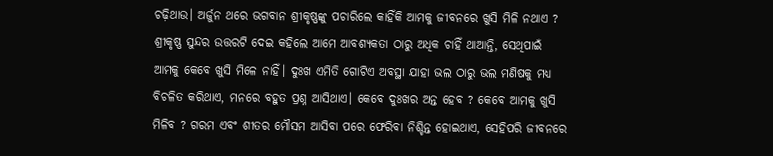ଚଢ଼ିଥାଉ। ଅର୍ଜୁନ ଥରେ ଭଗବାନ ଶ୍ରୀକୃଷ୍ଣଙ୍କୁ ପଚାରିଲେ କାହିଁକି ଆମକୁ ଜୀବନରେ ଖୁସି ମିଳି ନଥାଏ ? ଶ୍ରୀକୃଷ୍ଣ ସୁନ୍ଦର ଉତ୍ତରଟି ଦେଇ କହିଲେ ଆମେ ଆବଶ୍ୟକତା ଠାରୁ ଅଧିକ ଚାହିଁ ଥାଆନ୍ତି, ସେଥିପାଇଁ ଆମକୁ କେବେ ଖୁସି ମିଳେ ନାହିଁ। ଦୁଃଖ ଏମିତି ଗୋଟିଏ ଅବସ୍ଥା ଯାହା ଭଲ ଠାରୁ ଭଲ ମଣିଷକୁ ମଧ୍ୟ ବିଚଳିତ କରିଥାଏ, ମନରେ ବହୁତ ପ୍ରଶ୍ନ ଆସିଥାଏ। କେବେ ଦୁଃଖର ଅନ୍ତ ହେବ ? କେବେ ଆମକୁ ଖୁସି ମିଳିବ ? ଗରମ ଏବଂ ଶୀତର ମୌସମ ଆସିବା ପରେ ଫେରିବା ନିଶ୍ଚିନ୍ତ ହୋଇଥାଏ, ସେହିପରି ଜୀବନରେ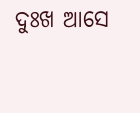ଦୁଃଖ ଆସେ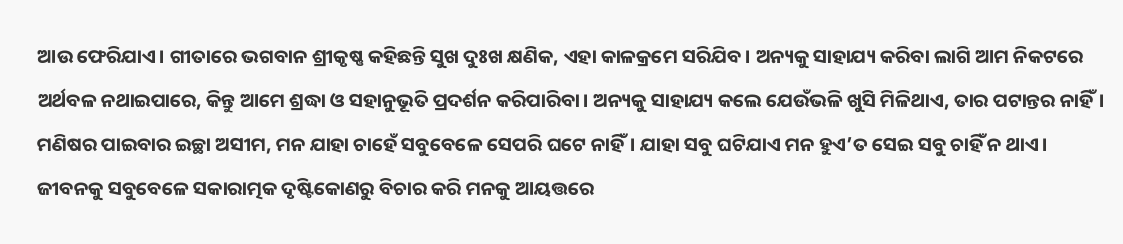ଆଉ ଫେରିଯାଏ। ଗୀତାରେ ଭଗବାନ ଶ୍ରୀକୃଷ୍ଣ କହିଛନ୍ତି ସୁଖ ଦୁଃଖ କ୍ଷଣିକ, ଏହା କାଳକ୍ରମେ ସରିଯିବ। ଅନ୍ୟକୁ ସାହାଯ୍ୟ କରିବା ଲାଗି ଆମ ନିକଟରେ ଅର୍ଥବଳ ନଥାଇପାରେ, କିନ୍ତୁ ଆମେ ଶ୍ରଦ୍ଧା ଓ ସହାନୁଭୂତି ପ୍ରଦର୍ଶନ କରିପାରିବା। ଅନ୍ୟକୁ ସାହାଯ୍ୟ କଲେ ଯେଉଁଭଳି ଖୁସି ମିଳିଥାଏ, ତାର ପଟାନ୍ତର ନାହିଁ। ମଣିଷର ପାଇବାର ଇଚ୍ଛା ଅସୀମ, ମନ ଯାହା ଚାହେଁ ସବୁବେଳେ ସେପରି ଘଟେ ନାହିଁ। ଯାହା ସବୁ ଘଟିଯାଏ ମନ ହୁଏ’ତ ସେଇ ସବୁ ଚାହିଁ ନ ଥାଏ। ଜୀବନକୁ ସବୁବେଳେ ସକାରାତ୍ମକ ଦୃଷ୍ଟିକୋଣରୁ ବିଚାର କରି ମନକୁ ଆୟତ୍ତରେ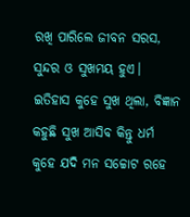ରଖି ପାରିଲେ ଜୀବନ ସରସ, ସୁନ୍ଦର ଓ ସୁଖମୟ ହୁଏ। ଇତିହାସ କୁହେ ସୁଖ ଥିଲା, ବିଜ୍ଞାନ କହୁଛି ସୁଖ ଆସିବ କିନ୍ତୁ ଧର୍ମ କୁହେ ଯଦି ମନ ସଚ୍ଚୋଟ ରହେ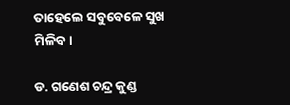ତାହେଲେ ସବୁବେଳେ ସୁଖ ମିଳିବ।

ଡ. ଗଣେଶ ଚନ୍ଦ୍ର କୁଣ୍ଡ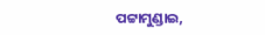ପଟ୍ଟାମୁଣ୍ଡାଇ,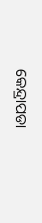କେନ୍ଦ୍ରାପଡା